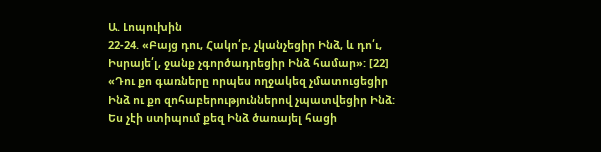Ա. Լոպուխին
22-24. «Բայց դու, Հակո՛բ, չկանչեցիր Ինձ, և դո՛ւ, Իսրայե՛լ, ջանք չգործադրեցիր Ինձ համար»: [22] «Դու քո գառները որպես ողջակեզ չմատուցեցիր Ինձ ու քո զոհաբերություններով չպատվեցիր Ինձ: Ես չէի ստիպում քեզ Ինձ ծառայել հացի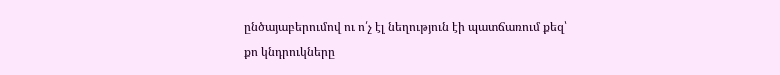ընծայաբերումով ու ո՛չ էլ նեղություն էի պատճառում քեզ՝ քո կնդրուկները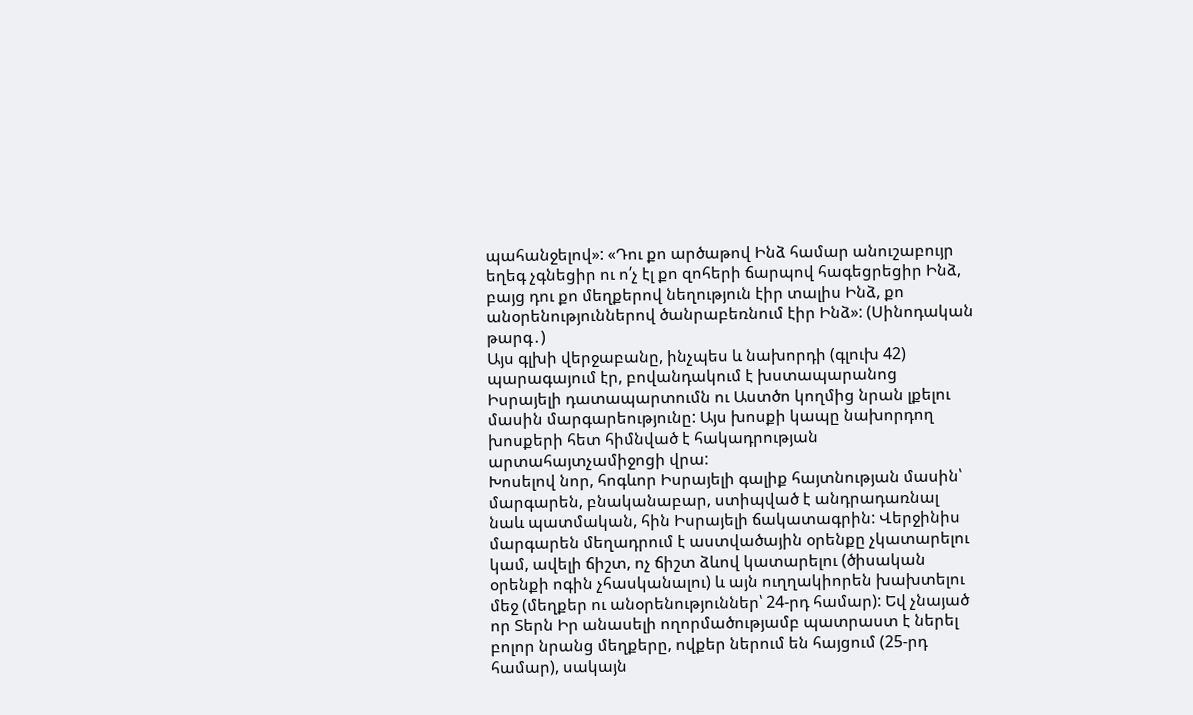պահանջելով»: «Դու քո արծաթով Ինձ համար անուշաբույր եղեգ չգնեցիր ու ո՛չ էլ քո զոհերի ճարպով հագեցրեցիր Ինձ, բայց դու քո մեղքերով նեղություն էիր տալիս Ինձ, քո անօրենություններով ծանրաբեռնում էիր Ինձ»: (Սինոդական թարգ․)
Այս գլխի վերջաբանը, ինչպես և նախորդի (գլուխ 42) պարագայում էր, բովանդակում է խստապարանոց Իսրայելի դատապարտումն ու Աստծո կողմից նրան լքելու մասին մարգարեությունը: Այս խոսքի կապը նախորդող խոսքերի հետ հիմնված է հակադրության արտահայտչամիջոցի վրա:
Խոսելով նոր, հոգևոր Իսրայելի գալիք հայտնության մասին՝ մարգարեն, բնականաբար, ստիպված է անդրադառնալ նաև պատմական, հին Իսրայելի ճակատագրին: Վերջինիս մարգարեն մեղադրում է աստվածային օրենքը չկատարելու կամ, ավելի ճիշտ, ոչ ճիշտ ձևով կատարելու (ծիսական օրենքի ոգին չհասկանալու) և այն ուղղակիորեն խախտելու մեջ (մեղքեր ու անօրենություններ՝ 24-րդ համար): Եվ չնայած որ Տերն Իր անասելի ողորմածությամբ պատրաստ է ներել բոլոր նրանց մեղքերը, ովքեր ներում են հայցում (25-րդ համար), սակայն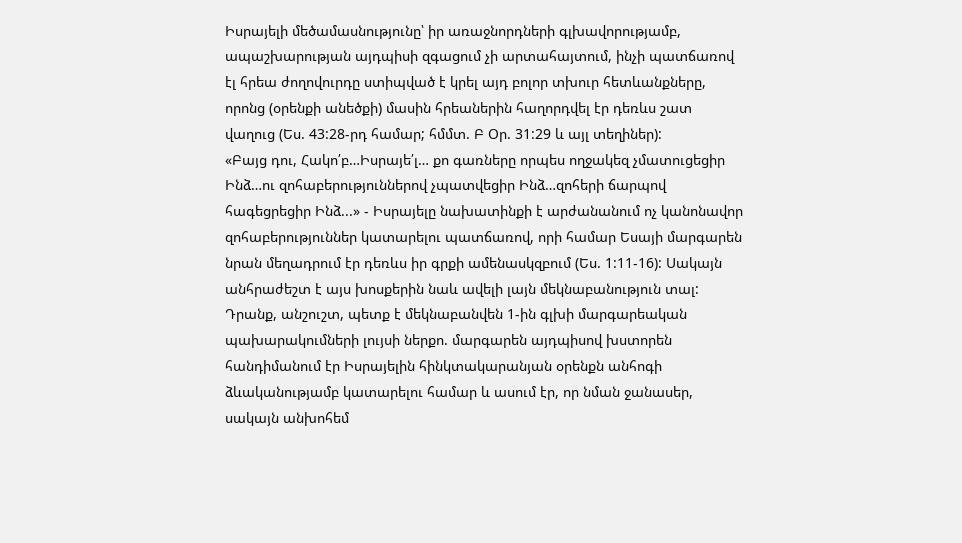Իսրայելի մեծամասնությունը՝ իր առաջնորդների գլխավորությամբ, ապաշխարության այդպիսի զգացում չի արտահայտում, ինչի պատճառով էլ հրեա ժողովուրդը ստիպված է կրել այդ բոլոր տխուր հետևանքները, որոնց (օրենքի անեծքի) մասին հրեաներին հաղորդվել էր դեռևս շատ վաղուց (Ես. 43:28-րդ համար; հմմտ. Բ Օր. 31:29 և այլ տեղիներ):
«Բայց դու, Հակո՛բ…Իսրայե՛լ… քո գառները որպես ողջակեզ չմատուցեցիր Ինձ…ու զոհաբերություններով չպատվեցիր Ինձ…զոհերի ճարպով հագեցրեցիր Ինձ...» - Իսրայելը նախատինքի է արժանանում ոչ կանոնավոր զոհաբերություններ կատարելու պատճառով, որի համար Եսայի մարգարեն նրան մեղադրում էր դեռևս իր գրքի ամենասկզբում (Ես. 1:11-16): Սակայն անհրաժեշտ է այս խոսքերին նաև ավելի լայն մեկնաբանություն տալ: Դրանք, անշուշտ, պետք է մեկնաբանվեն 1-ին գլխի մարգարեական պախարակումների լույսի ներքո. մարգարեն այդպիսով խստորեն հանդիմանում էր Իսրայելին հինկտակարանյան օրենքն անհոգի ձևականությամբ կատարելու համար և ասում էր, որ նման ջանասեր, սակայն անխոհեմ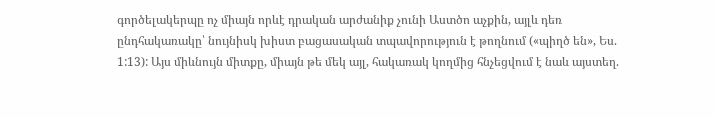գործելակերպը ոչ միայն որևէ դրական արժանիք չունի Աստծո աչքին, այլև դեռ ընդհակառակը՝ նույնիսկ խիստ բացասական տպավորություն է թողնում («պիղծ են», Ես. 1:13): Այս միևնույն միտքը, միայն թե մեկ այլ, հակառակ կողմից հնչեցվում է նաև այստեղ.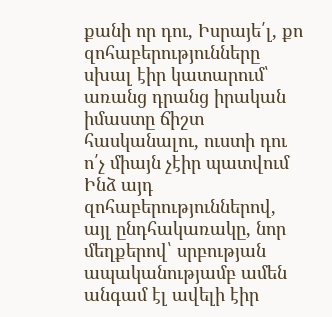քանի որ դու, Իսրայե՛լ, քո զոհաբերությունները սխալ էիր կատարում՝ առանց դրանց իրական իմաստը ճիշտ հասկանալու, ուստի դու ո՛չ միայն չէիր պատվում Ինձ այդ զոհաբերություններով, այլ ընդհակառակը, նոր մեղքերով՝ սրբության ապականությամբ ամեն անգամ էլ ավելի էիր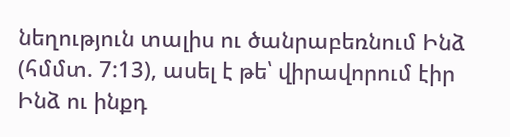նեղություն տալիս ու ծանրաբեռնում Ինձ (հմմտ. 7:13), ասել է թե՝ վիրավորում էիր Ինձ ու ինքդ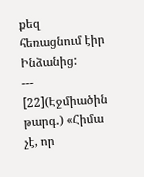քեզ հեռացնում էիր Ինձանից:
---
[22](Էջմիածին թարգ․) «Հիմա չէ, որ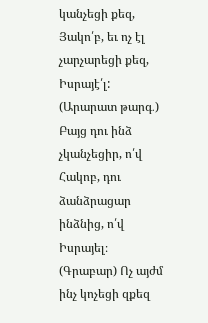կանչեցի քեզ, Յակո՛բ, եւ ոչ էլ չարչարեցի քեզ, Իսրայէ՛լ:
(Արարատ թարգ․) Բայց դու ինձ չկանչեցիր, ո՛վ Հակոբ, դու ձանձրացար ինձնից, ո՛վ Իսրայել։
(Գրաբար) Ոչ այժմ ինչ կոչեցի զքեզ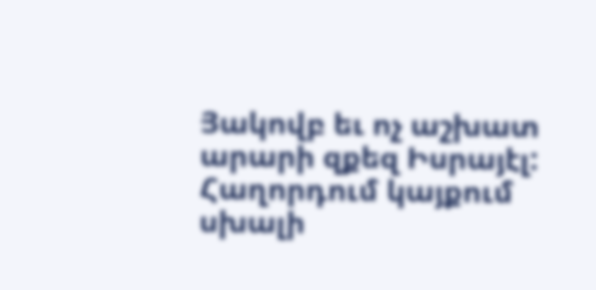Յակովբ եւ ոչ աշխատ արարի զքեզ Իսրայէլ:
Հաղորդում կայքում սխալի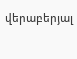վերաբերյալ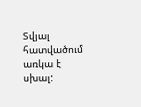Տվյալ հատվածում առկա է սխալ: